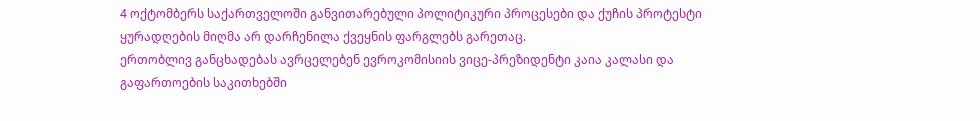4 ოქტომბერს საქართველოში განვითარებული პოლიტიკური პროცესები და ქუჩის პროტესტი ყურადღების მიღმა არ დარჩენილა ქვეყნის ფარგლებს გარეთაც.
ერთობლივ განცხადებას ავრცელებენ ევროკომისიის ვიცე-პრეზიდენტი კაია კალასი და გაფართოების საკითხებში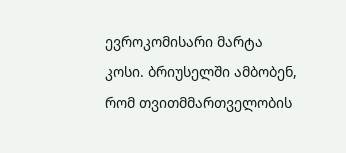ევროკომისარი მარტა კოსი. ბრიუსელში ამბობენ, რომ თვითმმართველობის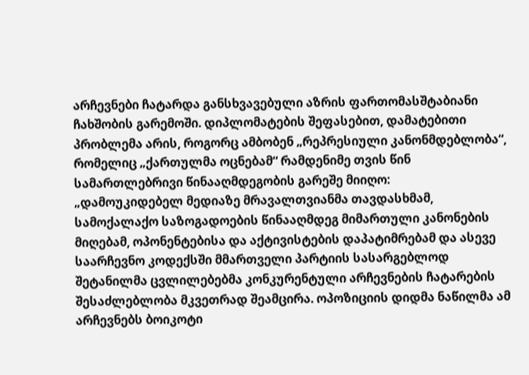არჩევნები ჩატარდა განსხვავებული აზრის ფართომასშტაბიანი ჩახშობის გარემოში. დიპლომატების შეფასებით, დამატებითი პრობლემა არის, როგორც ამბობენ „რეპრესიული კანონმდებლობა“, რომელიც „ქართულმა ოცნებამ“ რამდენიმე თვის წინ სამართლებრივი წინააღმდეგობის გარეშე მიიღო:
„დამოუკიდებელ მედიაზე მრავალთვიანმა თავდასხმამ, სამოქალაქო საზოგადოების წინააღმდეგ მიმართული კანონების მიღებამ, ოპონენტებისა და აქტივისტების დაპატიმრებამ და ასევე საარჩევნო კოდექსში მმართველი პარტიის სასარგებლოდ შეტანილმა ცვლილებებმა კონკურენტული არჩევნების ჩატარების შესაძლებლობა მკვეთრად შეამცირა. ოპოზიციის დიდმა ნაწილმა ამ არჩევნებს ბოიკოტი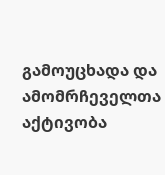გამოუცხადა და ამომრჩეველთა აქტივობა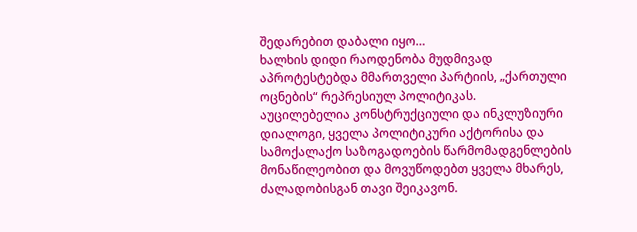შედარებით დაბალი იყო…
ხალხის დიდი რაოდენობა მუდმივად აპროტესტებდა მმართველი პარტიის, „ქართული ოცნების“ რეპრესიულ პოლიტიკას.
აუცილებელია კონსტრუქციული და ინკლუზიური დიალოგი, ყველა პოლიტიკური აქტორისა და სამოქალაქო საზოგადოების წარმომადგენლების მონაწილეობით და მოვუწოდებთ ყველა მხარეს, ძალადობისგან თავი შეიკავონ.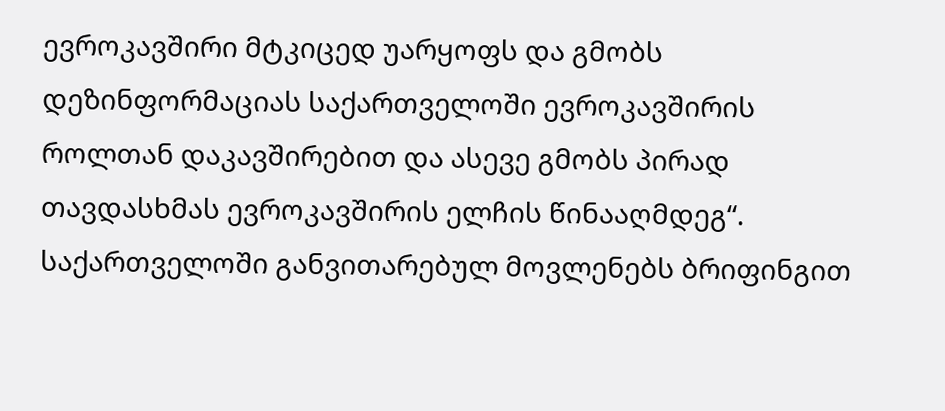ევროკავშირი მტკიცედ უარყოფს და გმობს დეზინფორმაციას საქართველოში ევროკავშირის როლთან დაკავშირებით და ასევე გმობს პირად თავდასხმას ევროკავშირის ელჩის წინააღმდეგ“.
საქართველოში განვითარებულ მოვლენებს ბრიფინგით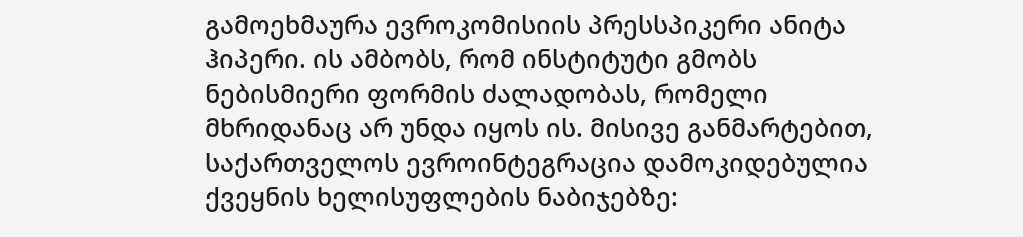გამოეხმაურა ევროკომისიის პრესსპიკერი ანიტა ჰიპერი. ის ამბობს, რომ ინსტიტუტი გმობს ნებისმიერი ფორმის ძალადობას, რომელი მხრიდანაც არ უნდა იყოს ის. მისივე განმარტებით, საქართველოს ევროინტეგრაცია დამოკიდებულია ქვეყნის ხელისუფლების ნაბიჯებზე: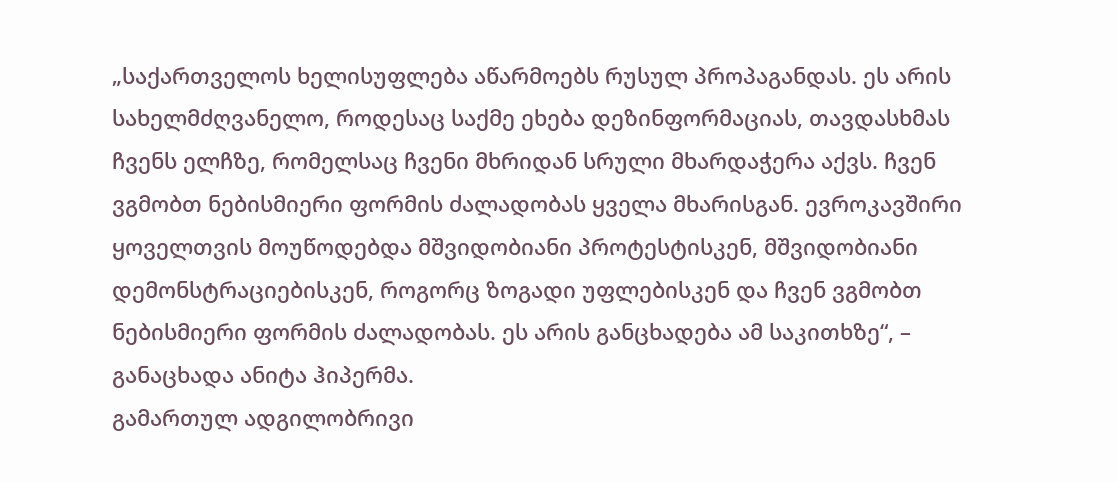„საქართველოს ხელისუფლება აწარმოებს რუსულ პროპაგანდას. ეს არის სახელმძღვანელო, როდესაც საქმე ეხება დეზინფორმაციას, თავდასხმას ჩვენს ელჩზე, რომელსაც ჩვენი მხრიდან სრული მხარდაჭერა აქვს. ჩვენ ვგმობთ ნებისმიერი ფორმის ძალადობას ყველა მხარისგან. ევროკავშირი ყოველთვის მოუწოდებდა მშვიდობიანი პროტესტისკენ, მშვიდობიანი დემონსტრაციებისკენ, როგორც ზოგადი უფლებისკენ და ჩვენ ვგმობთ ნებისმიერი ფორმის ძალადობას. ეს არის განცხადება ამ საკითხზე“, – განაცხადა ანიტა ჰიპერმა.
გამართულ ადგილობრივი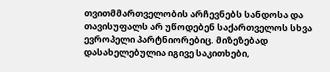თვითმმართველობის არჩევნებს სანდოსა და თავისუფალს არ უწოდებენ საქართველოს სხვა ევროპელი პარტნიორებიც. მიზეზებად დასახელებულია იგივე საკითხები,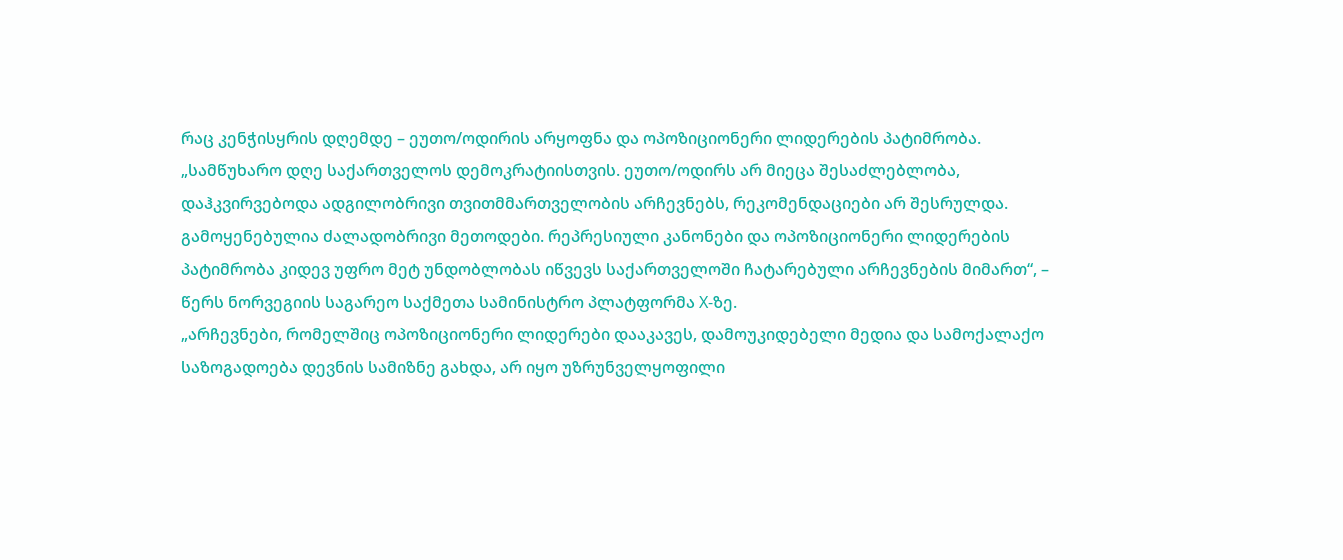რაც კენჭისყრის დღემდე – ეუთო/ოდირის არყოფნა და ოპოზიციონერი ლიდერების პატიმრობა.
„სამწუხარო დღე საქართველოს დემოკრატიისთვის. ეუთო/ოდირს არ მიეცა შესაძლებლობა, დაჰკვირვებოდა ადგილობრივი თვითმმართველობის არჩევნებს, რეკომენდაციები არ შესრულდა. გამოყენებულია ძალადობრივი მეთოდები. რეპრესიული კანონები და ოპოზიციონერი ლიდერების პატიმრობა კიდევ უფრო მეტ უნდობლობას იწვევს საქართველოში ჩატარებული არჩევნების მიმართ“, – წერს ნორვეგიის საგარეო საქმეთა სამინისტრო პლატფორმა X-ზე.
„არჩევნები, რომელშიც ოპოზიციონერი ლიდერები დააკავეს, დამოუკიდებელი მედია და სამოქალაქო საზოგადოება დევნის სამიზნე გახდა, არ იყო უზრუნველყოფილი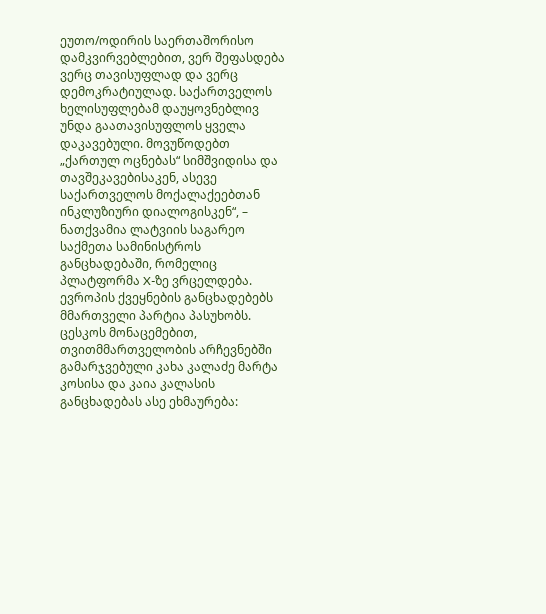ეუთო/ოდირის საერთაშორისო დამკვირვებლებით, ვერ შეფასდება ვერც თავისუფლად და ვერც დემოკრატიულად. საქართველოს ხელისუფლებამ დაუყოვნებლივ უნდა გაათავისუფლოს ყველა დაკავებული. მოვუწოდებთ „ქართულ ოცნებას“ სიმშვიდისა და თავშეკავებისაკენ, ასევე საქართველოს მოქალაქეებთან ინკლუზიური დიალოგისკენ“, – ნათქვამია ლატვიის საგარეო საქმეთა სამინისტროს განცხადებაში, რომელიც პლატფორმა X-ზე ვრცელდება.
ევროპის ქვეყნების განცხადებებს მმართველი პარტია პასუხობს. ცესკოს მონაცემებით, თვითმმართველობის არჩევნებში გამარჯვებული კახა კალაძე მარტა კოსისა და კაია კალასის განცხადებას ასე ეხმაურება: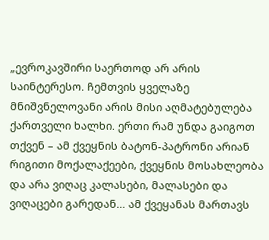„ევროკავშირი საერთოდ არ არის საინტერესო. ჩემთვის ყველაზე მნიშვნელოვანი არის მისი აღმატებულება ქართველი ხალხი. ერთი რამ უნდა გაიგოთ თქვენ – ამ ქვეყნის ბატონ-პატრონი არიან რიგითი მოქალაქეები, ქვეყნის მოსახლეობა და არა ვიღაც კალასები, მალასები და ვიღაცები გარედან… ამ ქვეყანას მართავს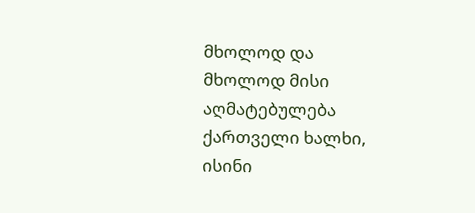მხოლოდ და მხოლოდ მისი აღმატებულება ქართველი ხალხი, ისინი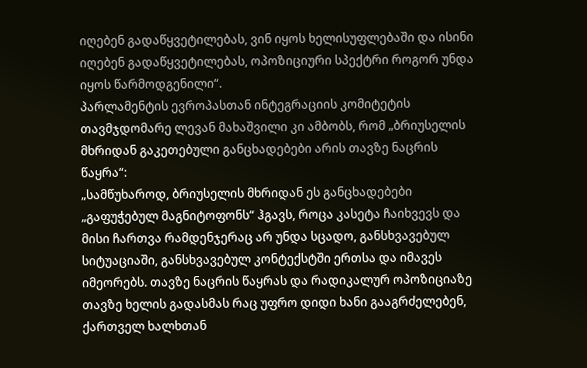იღებენ გადაწყვეტილებას, ვინ იყოს ხელისუფლებაში და ისინი იღებენ გადაწყვეტილებას, ოპოზიციური სპექტრი როგორ უნდა იყოს წარმოდგენილი“.
პარლამენტის ევროპასთან ინტეგრაციის კომიტეტის თავმჯდომარე ლევან მახაშვილი კი ამბობს, რომ „ბრიუსელის მხრიდან გაკეთებული განცხადებები არის თავზე ნაცრის წაყრა“:
„სამწუხაროდ, ბრიუსელის მხრიდან ეს განცხადებები „გაფუჭებულ მაგნიტოფონს“ ჰგავს, როცა კასეტა ჩაიხვევს და მისი ჩართვა რამდენჯერაც არ უნდა სცადო, განსხვავებულ სიტუაციაში, განსხვავებულ კონტექსტში ერთსა და იმავეს იმეორებს. თავზე ნაცრის წაყრას და რადიკალურ ოპოზიციაზე თავზე ხელის გადასმას რაც უფრო დიდი ხანი გააგრძელებენ, ქართველ ხალხთან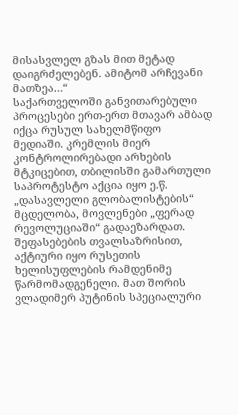მისასვლელ გზას მით მეტად დაიგრძელებენ. ამიტომ არჩევანი მათზეა…“
საქართველოში განვითარებული პროცესები ერთ-ერთ მთავარ ამბად იქცა რუსულ სახელმწიფო მედიაში. კრემლის მიერ კონტროლირებადი არხების მტკიცებით, თბილისში გამართული საპროტესტო აქცია იყო ე.წ. „დასავლელი გლობალისტების“ მცდელობა, მოვლენები „ფერად რევოლუციაში“ გადაეზარდათ.
შეფასებების თვალსაზრისით, აქტიური იყო რუსეთის ხელისუფლების რამდენიმე წარმომადგენელი. მათ შორის ვლადიმერ პუტინის სპეციალური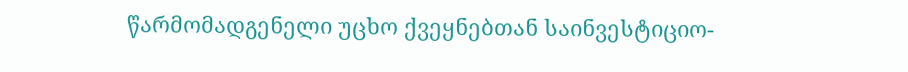წარმომადგენელი უცხო ქვეყნებთან საინვესტიციო-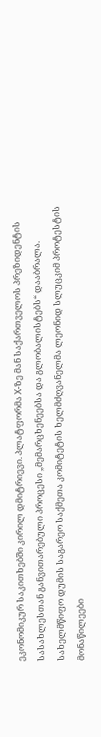ეკონომიკურ საკითხებში კირილ დმიტრიევი. პლატფორმა X-ზე მან საქართველოს პრეზიდენტის სასახლესთან განვითარებული პროცესი „მემარცხენეებსა და გლობალისტებს“ დააბრალა.
სახელმწიფო დუმის საგარეო საქმეთა კომიტეტის ხელმძღვანელმა ლეონიდ სლუცკიმ პროტესტის მონაწილეები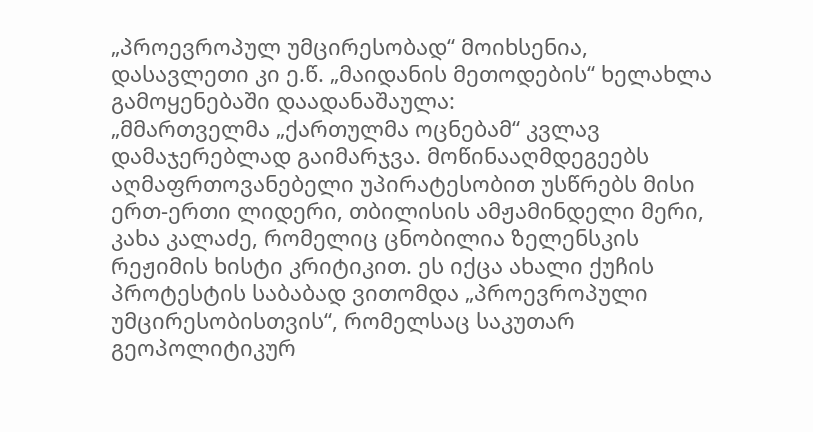„პროევროპულ უმცირესობად“ მოიხსენია, დასავლეთი კი ე.წ. „მაიდანის მეთოდების“ ხელახლა გამოყენებაში დაადანაშაულა:
„მმართველმა „ქართულმა ოცნებამ“ კვლავ დამაჯერებლად გაიმარჯვა. მოწინააღმდეგეებს აღმაფრთოვანებელი უპირატესობით უსწრებს მისი ერთ-ერთი ლიდერი, თბილისის ამჟამინდელი მერი, კახა კალაძე, რომელიც ცნობილია ზელენსკის რეჟიმის ხისტი კრიტიკით. ეს იქცა ახალი ქუჩის პროტესტის საბაბად ვითომდა „პროევროპული უმცირესობისთვის“, რომელსაც საკუთარ გეოპოლიტიკურ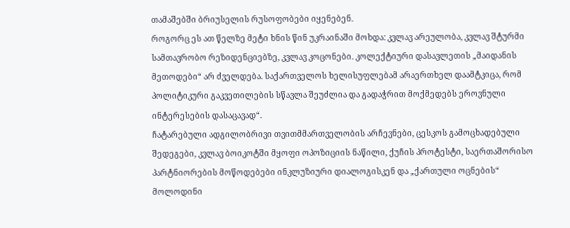თამაშებში ბრიუსელის რუსოფობები იყენებენ.
როგორც ეს ათ წელზე მეტი ხნის წინ უკრაინაში მოხდა: კვლავ არეულობა, კვლავ შტურმი სამთავრობო რეზიდენციებზე, კვლავ კოცონები. კოლექტიური დასავლეთის „მაიდანის მეთოდები“ არ ძველდება. საქართველოს ხელისუფლებამ არაერთხელ დაამტკიცა, რომ პოლიტიკური გაკვეთილების სწავლა შეუძლია და გადაჭრით მოქმედებს ეროვნული ინტერესების დასაცავად“.
ჩატარებული ადგილობრივი თვითმმართველობის არჩევნები, ცესკოს გამოცხადებული შედეგები, კვლავ ბოიკოტში მყოფი ოპოზიციის ნაწილი, ქუჩის პროტესტი, საერთაშორისო პარტნიორების მოწოდებები ინკლუზიური დიალოგისკენ და „ქართული ოცნების“ მოლოდინი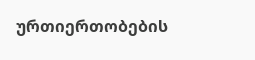ურთიერთობების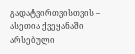გადატვირთვისთვის – ასეთია ქვეყანაში არსებული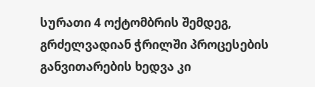სურათი 4 ოქტომბრის შემდეგ, გრძელვადიან ჭრილში პროცესების განვითარების ხედვა კი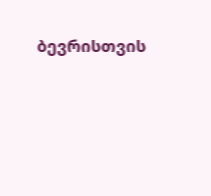ბევრისთვის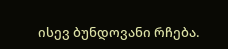ისევ ბუნდოვანი რჩება.